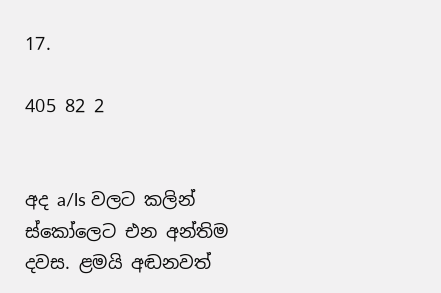17.

405 82 2


අද a/ls වලට කලින් ස්කෝලෙට එන අන්තිම දවස. ළමයි අඬනවත්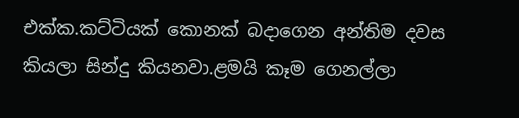එක්ක.කට්ටියක් කොනක් බදාගෙන අන්තිම දවස කියලා සින්දු කියනවා.ළමයි කෑම ගෙනල්ලා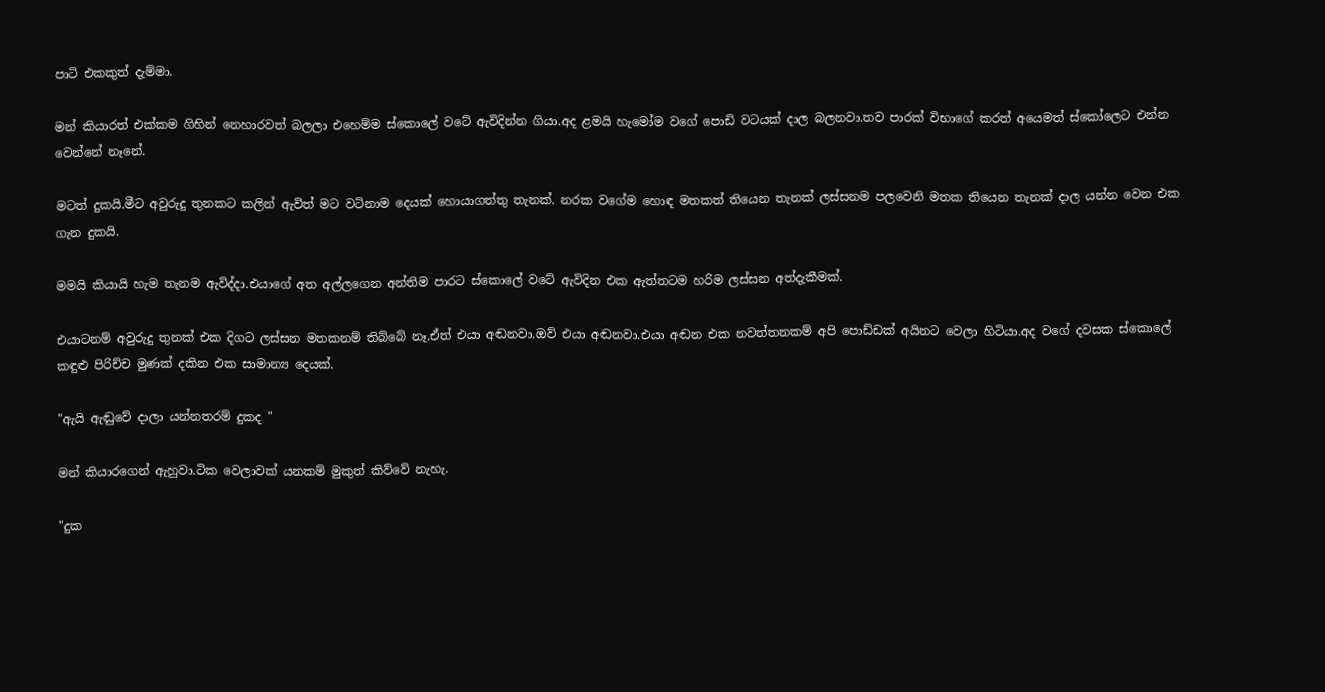පාටි එකකුත් දැම්මා.

මන් කියාරත් එක්කම ගිහින් නෙහාරවත් බලලා එහෙම්ම ස්කොලේ වටේ ඇවිදින්න ගියා.අද ළමයි හැමෝම වගේ පොඩි වටයක් දාල බලනවා.තව පාරක් විභාගේ කරත් අයෙමත් ස්කෝලෙට එන්න වෙන්නේ නෑනේ.

මටත් දුකයි.මීට අවුරුදු තුනකට කලින් ඇවිත් මට වටිනාම දෙයක් හොයාගත්තු තැනක්. නරක වගේම හොඳ මතකත් තියෙන තැනක් ලස්සනම පලවෙනි මතක තියෙන තැනක් දාල යන්න වෙන එක ගැන දුකයි.

මමයි කියායි හැම තැනම ඇවිද්දා.එයාගේ අත අල්ලගෙන අන්තිම පාරට ස්කොලේ වටේ ඇවිදින එක ඇත්තටම හරිම ලස්සන අත්දැකීමක්.

එයාටනම් අවුරුදු තුනක් එක දිගට ලස්සන මතකනම් තිබ්බේ නෑ.ඒත් එයා අඬනවා.ඔව් එයා අඬනවා.එයා අඬන එක නවත්තනකම් අපි පොඩ්ඩක් අයිනට වෙලා හිටියා.අද වගේ දවසක ස්කොලේ කඳුළු පිරිච්ච මුණක් දකින එක සාමාන්‍ය දෙයක්.

"ඇයි ඇඬුවේ දාලා යන්නතරම් දුකද "

මන් කියාරගෙන් ඇහුවා.ටික වෙලාවක් යනකම් මුකුත් කිව්වේ නැහැ.

"දුක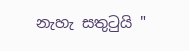නැහැ සතුටුයි "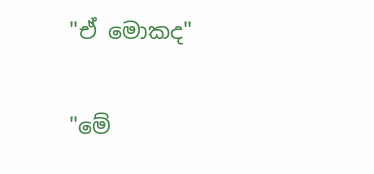"ඒ මොකද"

"මේ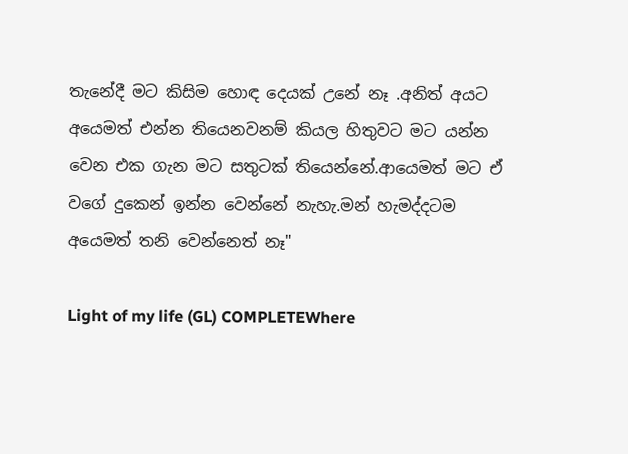තැනේදී මට කිසිම හොඳ දෙයක් උනේ නෑ .අනිත් අයට අයෙමත් එන්න තියෙනවනම් කියල හිතුවට මට යන්න වෙන එක ගැන මට සතුටක් තියෙන්නේ.ආයෙමත් මට ඒ වගේ දුකෙන් ඉන්න වෙන්නේ නැහැ.මන් හැමද්දටම අයෙමත් තනි වෙන්නෙත් නෑ"

Light of my life (GL) COMPLETEWhere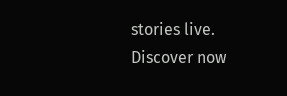stories live. Discover now